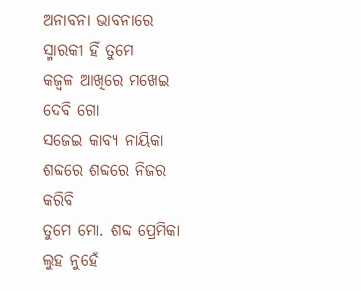ଅନାବନା ଭାବନାରେ ସ୍ମାରକୀ ହିଁ ତୁମେ
କଜ୍ଵଳ ଆଖିରେ ମଖେଇ ଦେବି ଗୋ
ସଜେଇ କାବ୍ୟ ନାୟିକା
ଶବ୍ଦରେ ଶବ୍ଦରେ ନିଜର କରିବି
ତୁମେ ମୋ. ଶବ୍ଦ ପ୍ରେମିକା
ଲୁହ ନୁହେଁ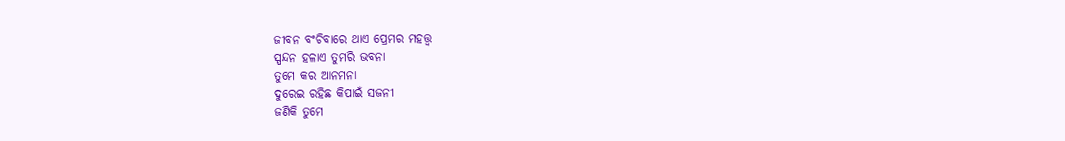ଜୀବନ ବଂଚିବାରେ ଥାଏ ପ୍ରେମର ମହତ୍ତ୍ୱ
ସ୍ପନ୍ଦନ ହଳାଏ ତୁମରି ଭବନା
ତୁମେ କର ଆନମନା
ଦୁରେଇ ରହିଛ କିପାଇଁ ସଜନୀ
ଜଣିକି ତୁମେ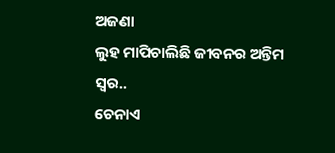ଅଜଣା
ଲୁହ ମାପିଚାଲିଛି ଜୀବନର ଅନ୍ତିମ ସ୍ୱର..
ଚେନାଏ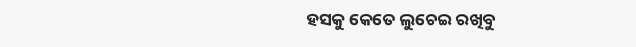ହସକୁ କେତେ ଲୁଚେଇ ରଖିବୁ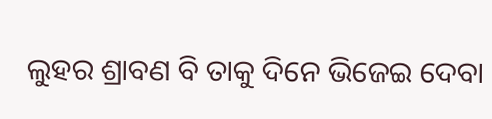ଲୁହର ଶ୍ରାବଣ ବି ତାକୁ ଦିନେ ଭିଜେଇ ଦେବା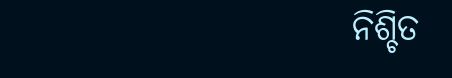ନିଶ୍ଚିତ